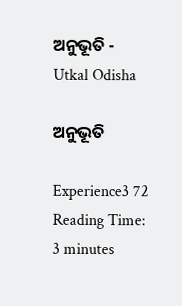ଅନୁଭୂତି - Utkal Odisha

ଅନୁଭୂତି

Experience3 72
Reading Time: 3 minutes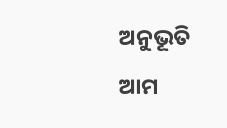ଅନୁଭୂତି ଆମ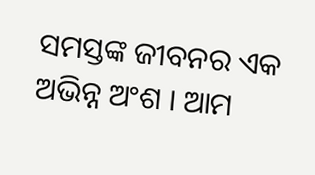ସମସ୍ତଙ୍କ ଜୀବନର ଏକ ଅଭିନ୍ନ ଅଂଶ । ଆମ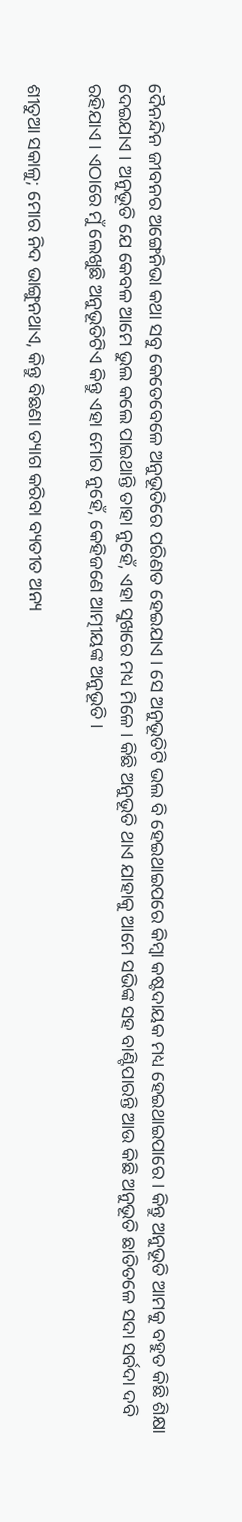ଦୈନନ୍ଦିନ ଜୀବନର ଅଙ୍ଗେନିଭା କଥା ସବୁ କେତେବେଳେ ଅନୁଭୂତିରେ ପରିଣତ ହେଇଯାଏ । ସେ ଅନୁଭୂତିଟି ଭଲ ବି ହେଇଥାଇପରେ କିମ୍ବା କଷ୍ଟଦାୟକ ମଧ୍ୟ ହେଇଥାଇପାରେ । କିନ୍ତୁ ଅନୁଭୂତି ଆମକୁ ବହୁତ କିଛି ଶିକ୍ଷା ଦେଇଯାଏ । ଅନୁଭୂତି ଯେ କେବଳ ଆମେ ଭୁଲ କଲେ ପାଇଥାନ୍ତି ତାହା ନୁହେଁ, ଏହା ସୁଖରେ ମଧ୍ୟ ମିଳେ । କିଛି ଅନୁଭୂତି ଥାଏ ଯାହାକୁ ଆମେ ସଭିଙ୍କ ସହ ବାଣ୍ଟିପାରନ୍ତି ଆଉ କିଛି ଅନୁଭୂତି ଛାତିତଳେ ସଦା ସର୍ବଦା ଦବି ରହିଯାଏ । ଏଠାରେ ମୁଁ ଲେଖୁଛି ଅନୁଭୂତିଟିଏ କିନ୍ତୁ ଏହା ମୋର ନୁହେଁ, କେହିଜଣେ ଆତ୍ମୀୟଙ୍କ ଅନୁଭୂତି ।

ଶୀତୁଆ ସକାଳୁ; ମୋର ନିଦ ଭାଙ୍ଗୁନଥାଏ, କିନ୍ତୁ ବିଛଣା ତ୍ୟାଗ କରିବା ବ୍ୟତୀତ ଅନ୍ୟ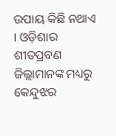ଉପାୟ କିଛି ନଥାଏ । ଓଡ଼ିଶାର ଶୀତପ୍ରବଣ ଜିଲ୍ଲାମାନଙ୍କ ମଧ୍ୟରୁ କେନ୍ଦୁଝର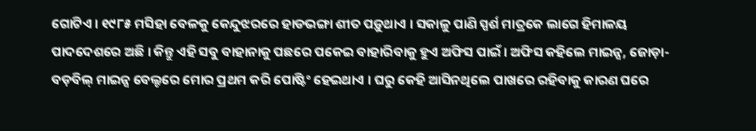ଗୋଟିଏ । ୧୯୮୫ ମସିହା ବେଳକୁ କେନ୍ଦୁଝରରେ ହାଡଭଙ୍ଗା ଶୀତ ପଡ଼ୁଥାଏ । ସକାଳୁ ପାଣି ସ୍ପର୍ଶ ମାତ୍ରକେ ଲାଗେ ହିମାଳୟ ପାଦଦେଶରେ ଅଛି । କିନ୍ତୁ ଏହି ସବୁ ବାହାନାକୁ ପଛରେ ପକେଇ ବାହାରିବାକୁ ହୁଏ ଅଫିସ ପାଇଁ । ଅଫିସ କହିଲେ ମାଇନ୍ସ, ଜୋଡ଼ା-ବଡ଼ବିଲ୍ ମାଇନ୍ସ ବେଲ୍ଟରେ ମୋର ପ୍ରଥମ କରି ପୋଷ୍ଟିଂ ହେଇଥାଏ । ଘରୁ କେହି ଆସିନଥିଲେ ପାଖରେ ରହିବାକୁ କାରଣ ଘରେ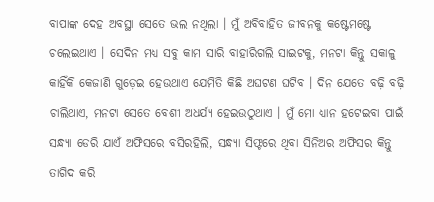ବାପାଙ୍କ ଦେହ ଅବସ୍ଥା ସେତେ ଭଲ ନଥିଲା । ମୁଁ ଅବିବାହିତ ଜୀବନକୁ କଷ୍ଟେମଷ୍ଟେ ଚଲେଇଥାଏ । ସେଦିନ ମଧ୍ୟ ସବୁ କାମ ସାରି ବାହାରିଗଲି ସାଇଟକୁ, ମନଟା କିନ୍ତୁ ସକାଳୁ କାହିଁକି କେଜାଣି ଗୁଡ଼େଇ ହେଉଥାଏ ଯେମିତି କିଛି ଅଘଟଣ ଘଟିବ । ଦିନ ଯେତେ ବଢ଼ି ବଢ଼ି ଚାଲିଥାଏ, ମନଟା ସେତେ ବେଶୀ ଅଧର୍ଯ୍ୟ ହେଇଉଠୁଥାଏ । ମୁଁ ମୋ ଧ୍ୟାନ ହଟେଇବା ପାଇଁ ସନ୍ଧ୍ୟା ଡେରି ଯାଏଁ ଅଫିସରେ ବସିରହିଲି, ସନ୍ଧ୍ୟା ସିଫ୍ଟରେ ଥିବା ସିନିଅର ଅଫିସର କିନ୍ତୁ ତାଗିଦ କରି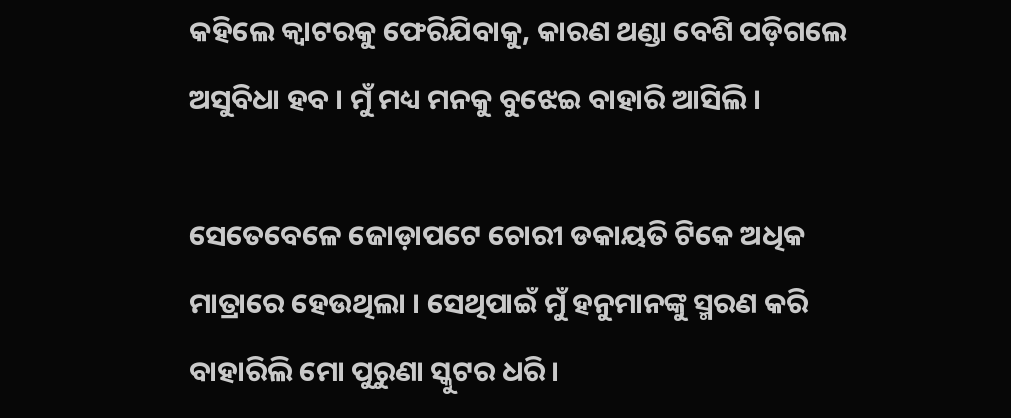କହିଲେ କ୍ଵାଟରକୁ ଫେରିଯିବାକୁ, କାରଣ ଥଣ୍ଡା ବେଶି ପଡ଼ିଗଲେ ଅସୁବିଧା ହବ । ମୁଁ ମଧ୍ୟ ମନକୁ ବୁଝେଇ ବାହାରି ଆସିଲି ।

ସେତେବେଳେ ଜୋଡ଼ାପଟେ ଚୋରୀ ଡକାୟତି ଟିକେ ଅଧିକ ମାତ୍ରାରେ ହେଉଥିଲା । ସେଥିପାଇଁ ମୁଁ ହନୁମାନଙ୍କୁ ସ୍ମରଣ କରି ବାହାରିଲି ମୋ ପୁରୁଣା ସ୍କୁଟର ଧରି ।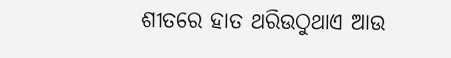ଶୀତରେ ହାତ ଥରିଉଠୁଥାଏ ଆଉ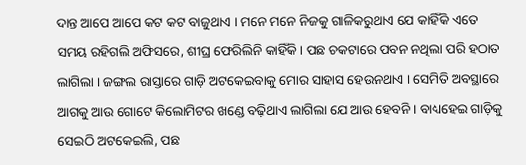ଦାନ୍ତ ଆପେ ଆପେ କଟ କଟ ବାଜୁଥାଏ । ମନେ ମନେ ନିଜକୁ ଗାଳିକରୁଥାଏ ଯେ କାହିଁକି ଏତେ ସମୟ ରହିଗଲି ଅଫିସରେ, ଶୀଘ୍ର ଫେରିଲିନି କାହିଁକି । ପଛ ଚକଟାରେ ପବନ ନଥିଲା ପରି ହଠାତ ଲାଗିଲା । ଜଙ୍ଗଲ ରାସ୍ତାରେ ଗାଡ଼ି ଅଟକେଇବାକୁ ମୋର ସାହାସ ହେଉନଥାଏ । ସେମିତି ଅବସ୍ଥାରେ ଆଗକୁ ଆଉ ଗୋଟେ କିଲୋମିଟର ଖଣ୍ଡେ ବଢ଼ିଥାଏ ଲାଗିଲା ଯେ ଆଉ ହେବନି । ବାଧ୍ୟହେଇ ଗାଡ଼ିକୁ ସେଇଠି ଅଟକେଇଲି, ପଛ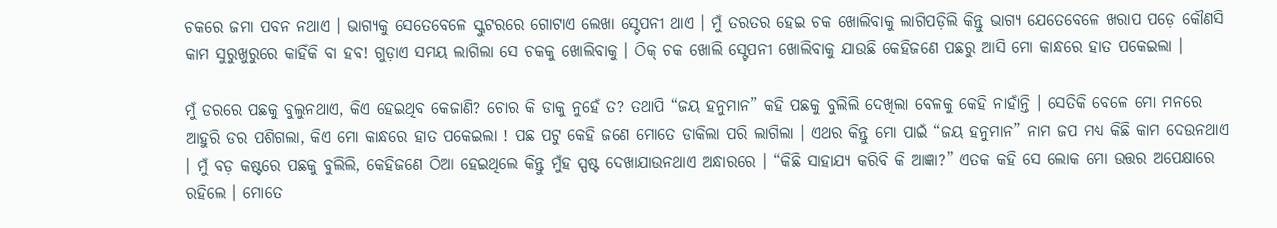ଚକରେ ଜମା ପବନ ନଥାଏ । ଭାଗ୍ୟକୁ ସେତେବେଳେ ସ୍କୁଟରରେ ଗୋଟାଏ ଲେଖା ସ୍ଟେପନୀ ଥାଏ । ମୁଁ ତରତର ହେଇ ଚକ ଖୋଲିବାକୁ ଲାଗିପଡ଼ିଲି କିନ୍ତୁ ଭାଗ୍ୟ ଯେତେବେଳେ ଖରାପ ପଡ଼େ କୌଣସି କାମ ସୁରୁଖୁରୁରେ କାହିଁକି ବା ହବ! ଗୁଡ଼ାଏ ସମୟ ଲାଗିଲା ସେ ଚକକୁ ଖୋଲିବାକୁ । ଠିକ୍ ଚକ ଖୋଲି ସ୍ଟେପନୀ ଖୋଲିବାକୁ ଯାଉଛି କେହିଜଣେ ପଛରୁ ଆସି ମୋ କାନ୍ଧରେ ହାତ ପକେଇଲା ।

ମୁଁ ଡରରେ ପଛକୁ ବୁଲୁନଥାଏ, କିଏ ହେଇଥିବ କେଜାଣି? ଚୋର କି ଡାକୁ ନୁହେଁ ତ? ତଥାପି “ଜୟ ହନୁମାନ” କହି ପଛକୁ ବୁଲିଲି ଦେଖିଲା ବେଳକୁ କେହି ନାହାଁନ୍ତି । ସେତିକି ବେଳେ ମୋ ମନରେ ଆହୁରି ଡର ପଶିଗଲା, କିଏ ମୋ କାନ୍ଧରେ ହାତ ପକେଇଲା ! ପଛ ପଟୁ କେହି ଜଣେ ମୋତେ ଡାକିଲା ପରି ଲାଗିଲା । ଏଥର କିନ୍ତୁ ମୋ ପାଇଁ “ଜୟ ହନୁମାନ” ନାମ ଜପ ମଧ୍ୟ କିଛି କାମ ଦେଉନଥାଏ । ମୁଁ ବଡ଼ କଷ୍ଟରେ ପଛକୁ ବୁଲିଲି, କେହିଜଣେ ଠିଆ ହେଇଥିଲେ କିନ୍ତୁ ମୁଁହ ସ୍ପଷ୍ଟ ଦେଖାଯାଉନଥାଏ ଅନ୍ଧାରରେ । “କିଛି ସାହାଯ୍ୟ କରିବି କି ଆଜ୍ଞା?” ଏତକ କହି ସେ ଲୋକ ମୋ ଉତ୍ତର ଅପେକ୍ଷାରେ ରହିଲେ । ମୋତେ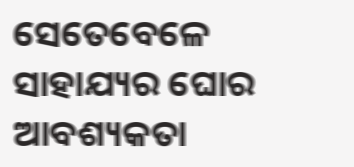ସେତେବେଳେ ସାହାଯ୍ୟର ଘୋର ଆବଶ୍ୟକତା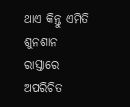ଥାଏ କିନ୍ତୁ ଏମିତି ଶୁନଶାନ ରାସ୍ତାରେ ଅପରିଚିତ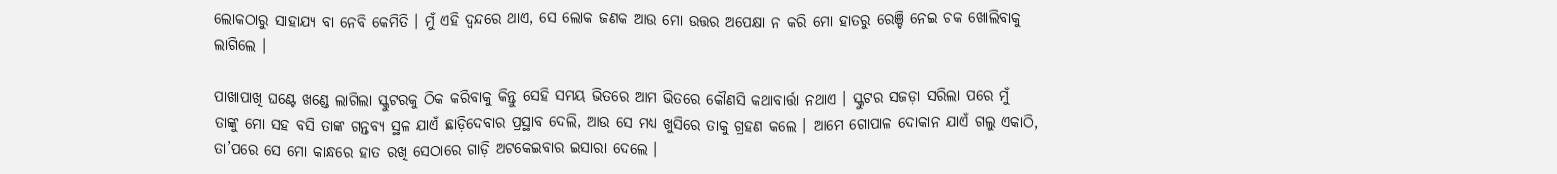ଲୋକଠାରୁ ସାହାଯ୍ୟ ବା ନେବି କେମିତି । ମୁଁ ଏହି ଦ୍ୱନ୍ଦରେ ଥାଏ, ସେ ଲୋକ ଜଣକ ଆଉ ମୋ ଉତ୍ତର ଅପେକ୍ଷା ନ କରି ମୋ ହାତରୁ ରେଞ୍ଚି ନେଇ ଚକ ଖୋଲିବାକୁ ଲାଗିଲେ ।

ପାଖାପାଖି ଘଣ୍ଟେ ଖଣ୍ଡେ ଲାଗିଲା ସ୍କୁଟରକୁ ଠିକ କରିବାକୁ କିନ୍ତୁ ସେହି ସମୟ ଭିତରେ ଆମ ଭିତରେ କୌଣସି କଥାବାର୍ତ୍ତା ନଥାଏ । ସ୍କୁଟର ସଜଡ଼ା ସରିଲା ପରେ ମୁଁ ତାଙ୍କୁ ମୋ ସହ ବସି ତାଙ୍କ ଗନ୍ତବ୍ୟ ସ୍ଥଳ ଯାଏଁ ଛାଡ଼ିଦେବାର ପ୍ରସ୍ଥାବ ଦେଲି, ଆଉ ସେ ମଧ୍ୟ ଖୁସିରେ ତାକୁ ଗ୍ରହଣ କଲେ । ଆମେ ଗୋପାଳ ଦୋକାନ ଯାଏଁ ଗଲୁ ଏକାଠି, ତା’ପରେ ସେ ମୋ କାନ୍ଧରେ ହାତ ରଖି ସେଠାରେ ଗାଡ଼ି ଅଟକେଇବାର ଇସାରା ଦେଲେ ।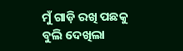ମୁଁ ଗାଡ଼ି ରଖି ପଛକୁ ବୁଲି ଦେଖିଲା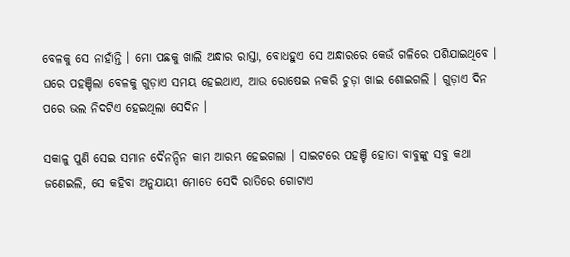ବେଳକୁ ସେ ନାହାଁନ୍ତି । ମୋ ପଛକୁ ଖାଲି ଅନ୍ଧାର ରାସ୍ତା, ବୋଧହୁଏ ସେ ଅନ୍ଧାରରେ କେଉଁ ଗଳିରେ ପଶିଯାଇଥିବେ । ଘରେ ପହଞ୍ଚିଲା ବେଳକୁ ଗୁଡ଼ାଏ ସମୟ ହେଇଥାଏ, ଆଉ ରୋଷେଇ ନକରି ଚୁଡ଼ା ଖାଇ ଶୋଇଗଲି । ଗୁଡ଼ାଏ ଦିନ ପରେ ଭଲ ନିଦଟିଏ ହେଇଥିଲା ସେଦିନ ।

ସକାଳୁ ପୁଣି ସେଇ ସମାନ ଦୈନନ୍ଦିନ କାମ ଆରମ୍ଭ ହେଇଗଲା । ସାଇଟରେ ପହଞ୍ଚି ହୋତା ବାବୁଙ୍କୁ ସବୁ କଥା ଜଣେଇଲି, ସେ କହିବା ଅନୁଯାୟୀ ମୋତେ ସେଦି ରାତିରେ ଗୋଟାଏ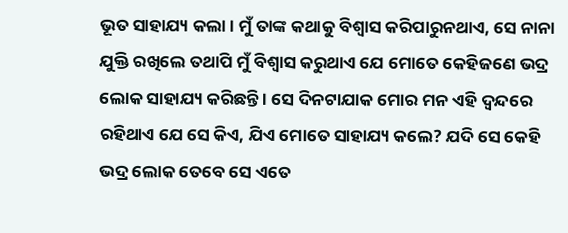ଭୂତ ସାହାଯ୍ୟ କଲା । ମୁଁ ତାଙ୍କ କଥାକୁ ବିଶ୍ୱାସ କରିପାରୁନଥାଏ, ସେ ନାନା ଯୁକ୍ତି ରଖିଲେ ତଥାପି ମୁଁ ବିଶ୍ୱାସ କରୁଥାଏ ଯେ ମୋତେ କେହିଜଣେ ଭଦ୍ର ଲୋକ ସାହାଯ୍ୟ କରିଛନ୍ତି । ସେ ଦିନଟାଯାକ ମୋର ମନ ଏହି ଦ୍ୱନ୍ଦରେ ରହିଥାଏ ଯେ ସେ କିଏ, ଯିଏ ମୋତେ ସାହାଯ୍ୟ କଲେ? ଯଦି ସେ କେହି ଭଦ୍ର ଲୋକ ତେବେ ସେ ଏତେ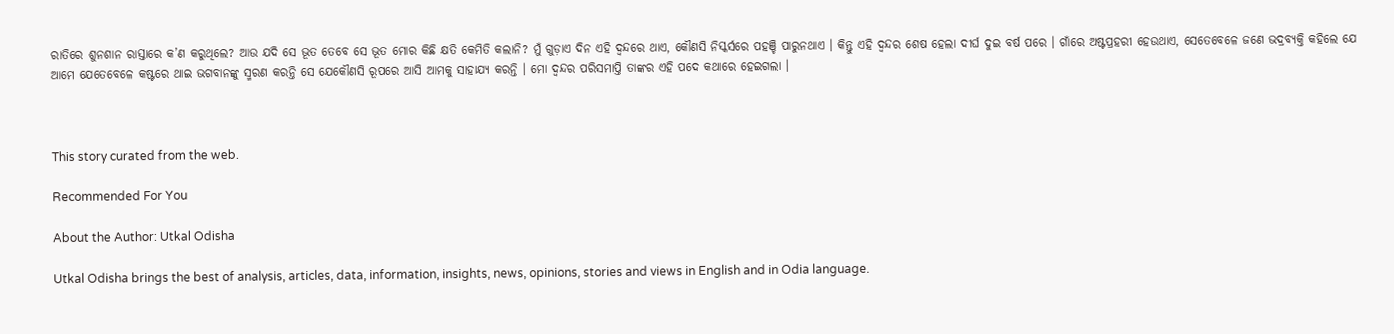ରାତିରେ ଶୁନଶାନ ରାସ୍ତାରେ କ’ଣ କରୁଥିଲେ? ଆଉ ଯଦି ସେ ଭୂତ ତେବେ ସେ ଭୂତ ମୋର କିଛି କ୍ଷତି କେମିତି କଲାନି? ମୁଁ ଗୁଡ଼ାଏ ଦିନ ଏହି ଦ୍ୱନ୍ଦରେ ଥାଏ, କୌଣସି ନିସ୍କର୍ସରେ ପହଞ୍ଚି ପାରୁନଥାଏ । କିନ୍ତୁ ଏହି ଦ୍ୱନ୍ଦର ଶେଷ ହେଲା ଦୀର୍ଘ ଦୁଇ ବର୍ଷ ପରେ । ଗାଁରେ ଅଷ୍ଟପ୍ରହରୀ ହେଉଥାଏ, ସେତେବେଳେ ଜଣେ ଭଦ୍ରବ୍ୟକ୍ତି କହିଲେ ଯେ ଆମେ ଯେତେବେଳେ କଷ୍ଟରେ ଥାଇ ଭଗବାନଙ୍କୁ ସ୍ମରଣ କରନ୍ତି ସେ ଯେକୌଣସି ରୂପରେ ଆସି ଆମକୁ ସାହାଯ୍ୟ କରନ୍ତି । ମୋ ଦ୍ୱନ୍ଦର ପରିସମାପ୍ତି ତାଙ୍କର ଏହି ପଦେ କଥାରେ ହେଇଗଲା ।



This story curated from the web.

Recommended For You

About the Author: Utkal Odisha

Utkal Odisha brings the best of analysis, articles, data, information, insights, news, opinions, stories and views in English and in Odia language.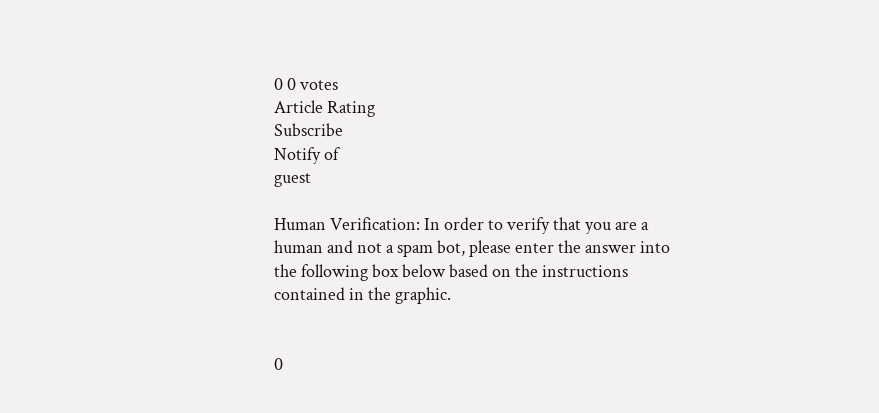0 0 votes
Article Rating
Subscribe
Notify of
guest

Human Verification: In order to verify that you are a human and not a spam bot, please enter the answer into the following box below based on the instructions contained in the graphic.


0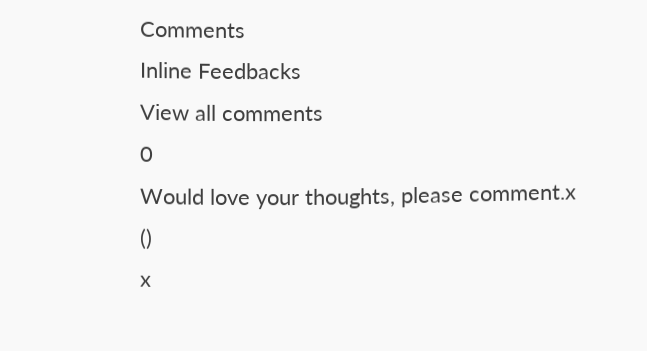Comments
Inline Feedbacks
View all comments
0
Would love your thoughts, please comment.x
()
x